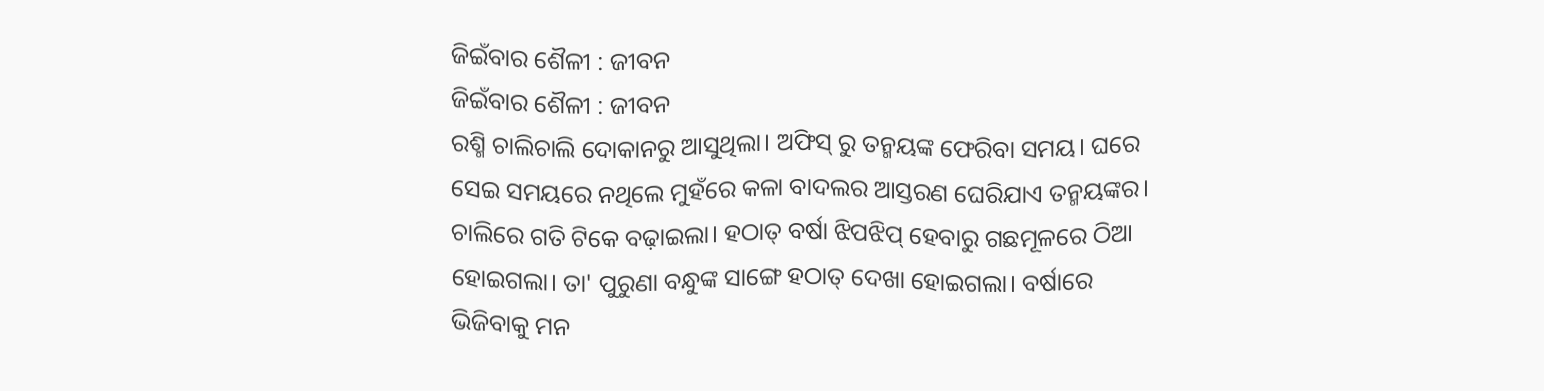ଜିଇଁବାର ଶୈଳୀ : ଜୀବନ
ଜିଇଁବାର ଶୈଳୀ : ଜୀବନ
ରଶ୍ମି ଚାଲିଚାଲି ଦୋକାନରୁ ଆସୁଥିଲା। ଅଫିସ୍ ରୁ ତନ୍ମୟଙ୍କ ଫେରିବା ସମୟ। ଘରେ ସେଇ ସମୟରେ ନଥିଲେ ମୁହଁରେ କଳା ବାଦଲର ଆସ୍ତରଣ ଘେରିଯାଏ ତନ୍ମୟଙ୍କର। ଚାଲିରେ ଗତି ଟିକେ ବଢ଼ାଇଲା। ହଠାତ୍ ବର୍ଷା ଝିପଝିପ୍ ହେବାରୁ ଗଛମୂଳରେ ଠିଆ ହୋଇଗଲା। ତା' ପୁରୁଣା ବନ୍ଧୁଙ୍କ ସାଙ୍ଗେ ହଠାତ୍ ଦେଖା ହୋଇଗଲା। ବର୍ଷାରେ ଭିଜିବାକୁ ମନ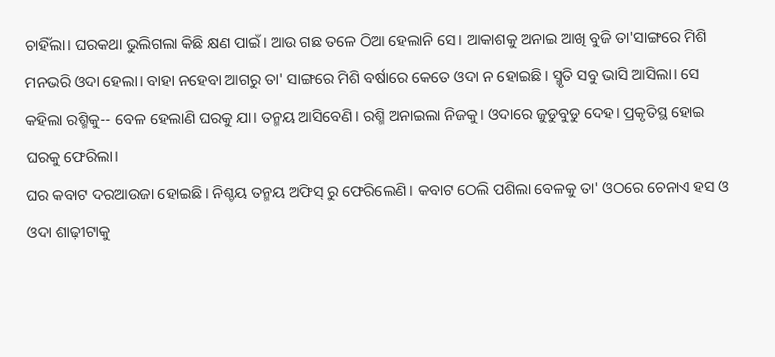ଚାହିଁଲା। ଘରକଥା ଭୁଲିଗଲା କିଛି କ୍ଷଣ ପାଇଁ। ଆଉ ଗଛ ତଳେ ଠିଆ ହେଲାନି ସେ। ଆକାଶକୁ ଅନାଇ ଆଖି ବୁଜି ତା'ସାଙ୍ଗରେ ମିଶି ମନଭରି ଓଦା ହେଲା। ବାହା ନହେବା ଆଗରୁ ତା' ସାଙ୍ଗରେ ମିଶି ବର୍ଷାରେ କେତେ ଓଦା ନ ହୋଇଛି। ସ୍ମୃତି ସବୁ ଭାସି ଆସିଲା। ସେ କହିଲା ରଶ୍ମିକୁ-- ବେଳ ହେଲାଣି ଘରକୁ ଯା। ତନ୍ମୟ ଆସିବେଣି। ରଶ୍ମି ଅନାଇଲା ନିଜକୁ। ଓଦାରେ ଜୁଡୁବୁଡୁ ଦେହ। ପ୍ରକୃତିସ୍ଥ ହୋଇ ଘରକୁ ଫେରିଲା।
ଘର କବାଟ ଦରଆଉଜା ହୋଇଛି। ନିଶ୍ଚୟ ତନ୍ମୟ ଅଫିସ୍ ରୁ ଫେରିଲେଣି। କବାଟ ଠେଲି ପଶିଲା ବେଳକୁ ତା' ଓଠରେ ଚେନାଏ ହସ ଓ ଓଦା ଶାଢ଼ୀଟାକୁ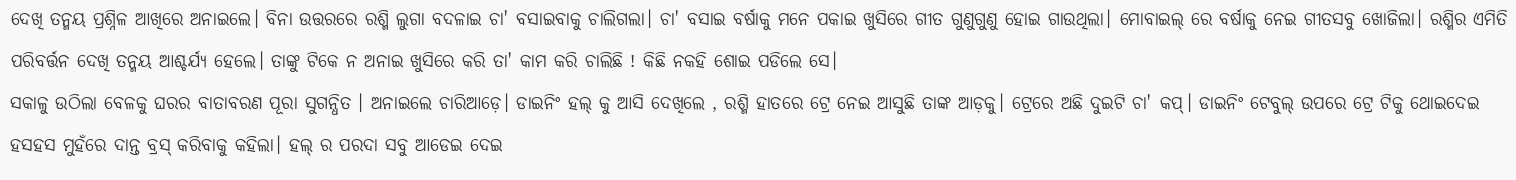ଦେଖି ତନ୍ମୟ ପ୍ରଶ୍ନିଳ ଆଖିରେ ଅନାଇଲେ। ବିନା ଉତ୍ତରରେ ରଶ୍ମି ଲୁଗା ବଦଳାଇ ଚା' ବସାଇବାକୁ ଚାଲିଗଲା। ଚା' ବସାଇ ବର୍ଷାକୁ ମନେ ପକାଇ ଖୁସିରେ ଗୀତ ଗୁଣୁଗୁଣୁ ହୋଇ ଗାଉଥିଲା। ମୋବାଇଲ୍ ରେ ବର୍ଷାକୁ ନେଇ ଗୀତସବୁ ଖୋଜିଲା। ରଶ୍ମିର ଏମିତି ପରିବର୍ତ୍ତନ ଦେଖି ତନ୍ମୟ ଆଶ୍ଚର୍ଯ୍ୟ ହେଲେ। ତାଙ୍କୁ ଟିକେ ନ ଅନାଇ ଖୁସିରେ କରି ତା' କାମ କରି ଚାଲିଛି ! କିଛି ନକହି ଶୋଇ ପଡିଲେ ସେ।
ସକାଳୁ ଉଠିଲା ବେଳକୁ ଘରର ବାତାବରଣ ପୂରା ସୁଗନ୍ଧିତ । ଅନାଇଲେ ଚାରିଆଡ଼େ। ଡାଇନିଂ ହଲ୍ କୁ ଆସି ଦେଖିଲେ , ରଶ୍ମି ହାତରେ ଟ୍ରେ ନେଇ ଆସୁଛି ତାଙ୍କ ଆଡ଼କୁ। ଟ୍ରେରେ ଅଛି ଦୁଇଟି ଚା' କପ୍। ଡାଇନିଂ ଟେବୁଲ୍ ଉପରେ ଟ୍ରେ ଟିକୁ ଥୋଇଦେଇ ହସହସ ମୁହଁରେ ଦାନ୍ତ ବ୍ରସ୍ କରିବାକୁ କହିଲା। ହଲ୍ ର ପରଦା ସବୁ ଆଡେଇ ଦେଇ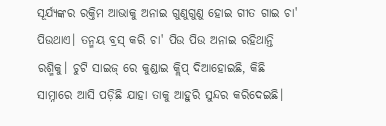ସୂର୍ଯ୍ୟଙ୍କର ରକ୍ତିମ ଆଭାକୁ ଅନାଇ ଗୁଣୁଗୁଣୁ ହୋଇ ଗୀତ ଗାଇ ଚା' ପିଉଥାଏ। ତନ୍ମୟ ବ୍ରସ୍ କରି ଚା' ପିଉ ପିଉ ଅନାଇ ରହିଥାନ୍ତି ରଶ୍ମିକୁ। ଚୁଟି ସାଇଜ୍ ରେ କୁଣ୍ଡାଇ କ୍ଲିପ୍ ଦିଆହୋଇଛି, କିଛି ସାମ୍ନାରେ ଆସି ପଡ଼ିଛି ଯାହା ତାକୁ ଆହୁରି ସୁନ୍ଦର କରିଦେଇଛି।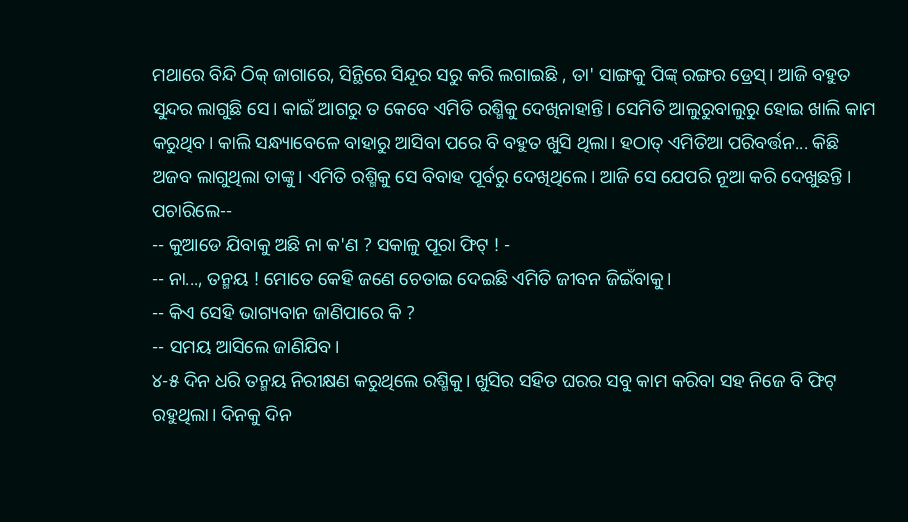ମଥାରେ ବିନ୍ଦି ଠିକ୍ ଜାଗାରେ, ସିନ୍ଥିରେ ସିନ୍ଦୂର ସରୁ କରି ଲଗାଇଛି , ତା' ସାଙ୍ଗକୁ ପିଙ୍କ୍ ରଙ୍ଗର ଡ୍ରେସ୍। ଆଜି ବହୁତ ସୁନ୍ଦର ଲାଗୁଛି ସେ। କାଇଁ ଆଗରୁ ତ କେବେ ଏମିତି ରଶ୍ମିକୁ ଦେଖିନାହାନ୍ତି। ସେମିତି ଆଲୁରୁବାଲୁରୁ ହୋଇ ଖାଲି କାମ କରୁଥିବ। କାଲି ସନ୍ଧ୍ୟାବେଳେ ବାହାରୁ ଆସିବା ପରେ ବି ବହୁତ ଖୁସି ଥିଲା। ହଠାତ୍ ଏମିତିଆ ପରିବର୍ତ୍ତନ... କିଛି ଅଜବ ଲାଗୁଥିଲା ତାଙ୍କୁ। ଏମିତି ରଶ୍ମିକୁ ସେ ବିବାହ ପୂର୍ବରୁ ଦେଖିଥିଲେ। ଆଜି ସେ ଯେପରି ନୂଆ କରି ଦେଖୁଛନ୍ତି । ପଚାରିଲେ--
-- କୁଆଡେ ଯିବାକୁ ଅଛି ନା କ'ଣ ? ସକାଳୁ ପୂରା ଫିଟ୍ ! -
-- ନା..., ତନ୍ମୟ ! ମୋତେ କେହି ଜଣେ ଚେତାଇ ଦେଇଛି ଏମିତି ଜୀବନ ଜିଇଁବାକୁ।
-- କିଏ ସେହି ଭାଗ୍ୟବାନ ଜାଣିପାରେ କି ?
-- ସମୟ ଆସିଲେ ଜାଣିଯିବ।
୪-୫ ଦିନ ଧରି ତନ୍ମୟ ନିରୀକ୍ଷଣ କରୁଥିଲେ ରଶ୍ମିକୁ। ଖୁସିର ସହିତ ଘରର ସବୁ କାମ କରିବା ସହ ନିଜେ ବି ଫିଟ୍ ରହୁଥିଲା। ଦିନକୁ ଦିନ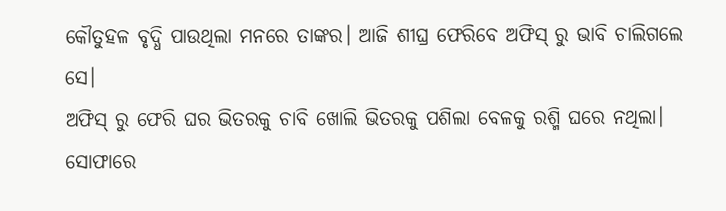କୌତୁହଳ ବୃଦ୍ଧି ପାଉଥିଲା ମନରେ ତାଙ୍କର। ଆଜି ଶୀଘ୍ର ଫେରିବେ ଅଫିସ୍ ରୁ ଭାବି ଚାଲିଗଲେ ସେ।
ଅଫିସ୍ ରୁ ଫେରି ଘର ଭିତରକୁ ଚାବି ଖୋଲି ଭିତରକୁ ପଶିଲା ବେଳକୁ ରଶ୍ମି ଘରେ ନଥିଲା। ସୋଫାରେ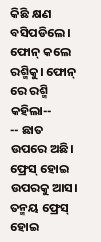କିଛି କ୍ଷଣ ବସିପଡିଲେ। ଫୋନ୍ କଲେ ରଶ୍ମିକୁ। ଫୋନ୍ ରେ ରଶ୍ମି କହିଲା--
-- ଛାତ ଉପରେ ଅଛି। ଫ୍ରେସ୍ ହୋଇ ଉପରକୁ ଆସ।
ତନ୍ମୟ ଫ୍ରେସ୍ ହୋଇ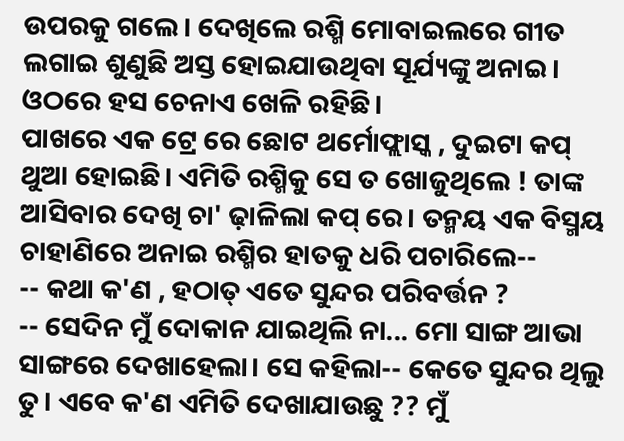ଉପରକୁ ଗଲେ। ଦେଖିଲେ ରଶ୍ମି ମୋବାଇଲରେ ଗୀତ ଲଗାଇ ଶୁଣୁଛି ଅସ୍ତ ହୋଇଯାଉଥିବା ସୂର୍ଯ୍ୟଙ୍କୁ ଅନାଇ। ଓଠରେ ହସ ଚେନାଏ ଖେଳି ରହିଛି।
ପାଖରେ ଏକ ଟ୍ରେ ରେ ଛୋଟ ଥର୍ମୋଫ୍ଲାସ୍କ , ଦୁଇଟା କପ୍ ଥୁଆ ହୋଇଛି। ଏମିତି ରଶ୍ମିକୁ ସେ ତ ଖୋଜୁଥିଲେ ! ତାଙ୍କ ଆସିବାର ଦେଖି ଚା' ଢ଼ାଳିଲା କପ୍ ରେ। ତନ୍ମୟ ଏକ ବିସ୍ମୟ ଚାହାଣିରେ ଅନାଇ ରଶ୍ମିର ହାତକୁ ଧରି ପଚାରିଲେ--
-- କଥା କ'ଣ , ହଠାତ୍ ଏତେ ସୁନ୍ଦର ପରିବର୍ତ୍ତନ ?
-- ସେଦିନ ମୁଁ ଦୋକାନ ଯାଇଥିଲି ନା... ମୋ ସାଙ୍ଗ ଆଭା ସାଙ୍ଗରେ ଦେଖାହେଲା। ସେ କହିଲା-- କେତେ ସୁନ୍ଦର ଥିଲୁ ତୁ। ଏବେ କ'ଣ ଏମିତି ଦେଖାଯାଉଛୁ ?? ମୁଁ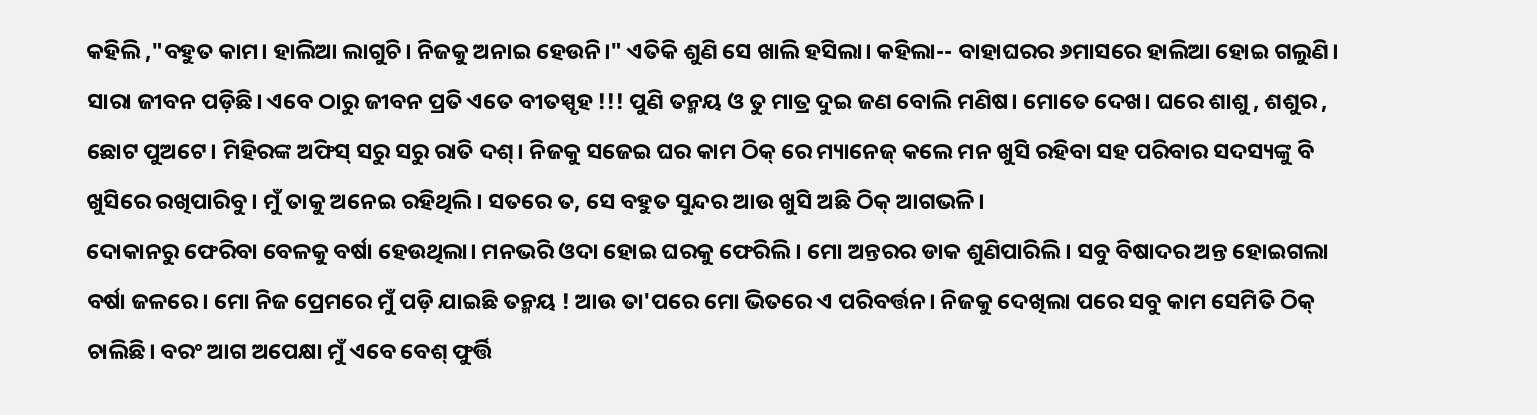କହିଲି ,"ବହୁତ କାମ। ହାଲିଆ ଲାଗୁଚି। ନିଜକୁ ଅନାଇ ହେଉନି।" ଏତିକି ଶୁଣି ସେ ଖାଲି ହସିଲା। କହିଲା-- ବାହାଘରର ୬ମାସରେ ହାଲିଆ ହୋଇ ଗଲୁଣି। ସାରା ଜୀବନ ପଡ଼ିଛି। ଏବେ ଠାରୁ ଜୀବନ ପ୍ରତି ଏତେ ବୀତସ୍ପୃହ !!! ପୁଣି ତନ୍ମୟ ଓ ତୁ ମାତ୍ର ଦୁଇ ଜଣ ବୋଲି ମଣିଷ। ମୋତେ ଦେଖ। ଘରେ ଶାଶୁ , ଶଶୁର , ଛୋଟ ପୁଅଟେ। ମିହିରଙ୍କ ଅଫିସ୍ ସରୁ ସରୁ ରାତି ଦଶ୍। ନିଜକୁ ସଜେଇ ଘର କାମ ଠିକ୍ ରେ ମ୍ୟାନେଜ୍ କଲେ ମନ ଖୁସି ରହିବା ସହ ପରିବାର ସଦସ୍ୟଙ୍କୁ ବି ଖୁସିରେ ରଖିପାରିବୁ। ମୁଁ ତାକୁ ଅନେଇ ରହିଥିଲି। ସତରେ ତ, ସେ ବହୁତ ସୁନ୍ଦର ଆଉ ଖୁସି ଅଛି ଠିକ୍ ଆଗଭଳି।
ଦୋକାନରୁ ଫେରିବା ବେଳକୁ ବର୍ଷା ହେଉଥିଲା। ମନଭରି ଓଦା ହୋଇ ଘରକୁ ଫେରିଲି। ମୋ ଅନ୍ତରର ଡାକ ଶୁଣିପାରିଲି। ସବୁ ବିଷାଦର ଅନ୍ତ ହୋଇଗଲା ବର୍ଷା ଜଳରେ। ମୋ ନିଜ ପ୍ରେମରେ ମୁଁ ପଡ଼ି ଯାଇଛି ତନ୍ମୟ ! ଆଉ ତା'ପରେ ମୋ ଭିତରେ ଏ ପରିବର୍ତ୍ତନ। ନିଜକୁ ଦେଖିଲା ପରେ ସବୁ କାମ ସେମିତି ଠିକ୍ ଚାଲିଛି। ବରଂ ଆଗ ଅପେକ୍ଷା ମୁଁ ଏବେ ବେଶ୍ ଫୁର୍ତ୍ତି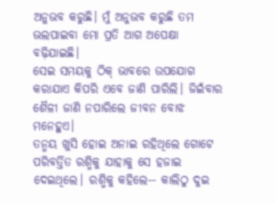ଅନୁଭବ କରୁଛି। ମୁଁ ଅନୁଭବ କରୁଛି ତମ ଭଲପାଇବା ମୋ ପ୍ରତି ଆଗ ଅପେକ୍ଷା ବଢ଼ିଯାଇଛି।
ସେଇ ସମୟକୁ ଠିକ୍ ଭାବରେ ଉପଯୋଗ କରାଯାଏ କିପରି ଏବେ ଜାଣି ପାରିଲି। ଜିଇଁବାର ଶୈଳୀ ଜାଣି ନପାରିଲେ ଜୀବନ ବୋଝ ମନେହୁଏ।
ତନ୍ମୟ ଖୁସି ହୋଇ ଅନାଇ ରହିଥିଲେ ଗୋଟେ ପରିବର୍ତ୍ତିତ ରଶ୍ମିକୁ ଯାହାକୁ ସେ ହଜାଇ ଦେଇଥିଲେ। ରଶ୍ମିକୁ କହିଲେ-- କାଲିଠୁ ଦୁଇ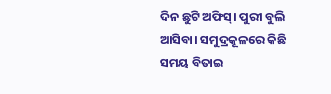ଦିନ ଛୁଟି ଅଫିସ୍। ପୁରୀ ବୁଲି ଆସିବା। ସମୁଦ୍ରକୂଳରେ କିଛି ସମୟ ବିତାଇ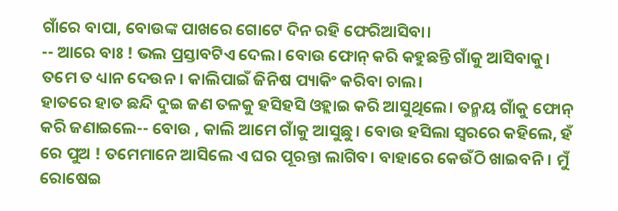ଗାଁରେ ବାପା, ବୋଉଙ୍କ ପାଖରେ ଗୋଟେ ଦିନ ରହି ଫେରିଆସିବା।
-- ଆରେ ବାଃ ! ଭଲ ପ୍ରସ୍ତାବଟିଏ ଦେଲ। ବୋଉ ଫୋନ୍ କରି କହୁଛନ୍ତି ଗାଁକୁ ଆସିବାକୁ। ତମେ ତ ଧ୍ୟାନ ଦେଉନ। କାଲିପାଇଁ ଜିନିଷ ପ୍ୟାକିଂ କରିବା ଚାଲ।
ହାତରେ ହାତ ଛନ୍ଦି ଦୁଇ ଜଣ ତଳକୁ ହସିହସି ଓହ୍ଲାଇ କରି ଆସୁଥିଲେ। ତନ୍ମୟ ଗାଁକୁ ଫୋନ୍ କରି ଜଣାଇଲେ-- ବୋଉ , କାଲି ଆମେ ଗାଁକୁ ଆସୁଛୁ। ବୋଉ ହସିଲା ସ୍ୱରରେ କହିଲେ, ହଁ ରେ ପୁଅ ! ତମେମାନେ ଆସିଲେ ଏ ଘର ପୂରନ୍ତା ଲାଗିବ। ବାହାରେ କେଉଁଠି ଖାଇବନି। ମୁଁ ରୋଷେଇ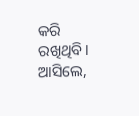କରି ରଖିଥିବି। ଆସିଲେ,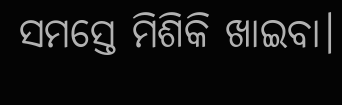ସମସ୍ତେ ମିଶିକି ଖାଇବା।